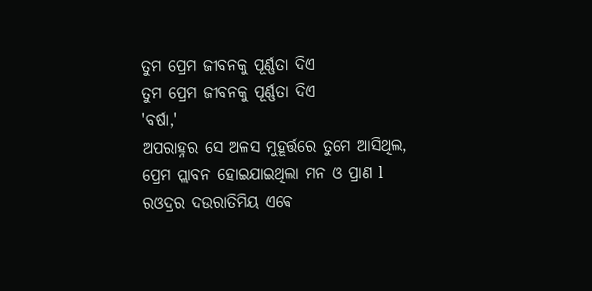ତୁମ ପ୍ରେମ ଜୀବନକୁ ପୂର୍ଣ୍ଣତା ଦିଏ
ତୁମ ପ୍ରେମ ଜୀବନକୁ ପୂର୍ଣ୍ଣତା ଦିଏ
'ବର୍ଷା,'
ଅପରାହ୍ନର ସେ ଅଳସ ମୁହୂର୍ତ୍ତରେ ତୁମେ ଆସିଥିଲ,
ପ୍ରେମ ପ୍ଲାବନ ହୋଇଯାଇଥିଲା ମନ ଓ ପ୍ରାଣ l
ରଓଦ୍ରର ଦଉରାତିମିୟ ଏଵେ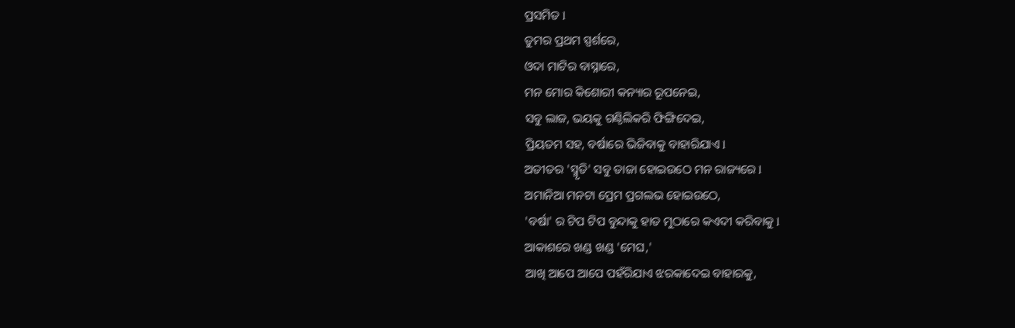ପ୍ରସମିତ l
ତୁମର ପ୍ରଥମ ସ୍ପର୍ଶରେ,
ଓଦା ମାଟିର ବାସ୍ନାରେ,
ମନ ମୋର କିଶୋରୀ କନ୍ୟାର ରୂପନେଇ,
ସବୁ ଲାଜ, ଭୟକୁ ଗଣ୍ଠିଲିକରି ଫିଙ୍ଗିଦେଇ,
ପ୍ରିୟତମ ସହ, ବର୍ଷାରେ ଭିଜିବାକୁ ବାହାରିଯାଏ l
ଅତୀତର 'ସ୍ମୃତି' ସବୁ ତାଜା ହୋଇଉଠେ ମନ ରାଜ୍ୟରେ l
ଅମାନିଆ ମନଟା ପ୍ରେମ ପ୍ରଗଲଭ ହୋଇଉଠେ,
'ବର୍ଷା' ର ଟିପ ଟିପ ବୁନ୍ଦାକୁ ହାତ ମୁଠାରେ କଏଦୀ କରିବାକୁ l
ଆକାଶରେ ଖଣ୍ଡ ଖଣ୍ଡ 'ମେଘ,'
ଆଖି ଆପେ ଆପେ ପହଁରିଯାଏ ଝରକାଦେଇ ବାହାରକୁ,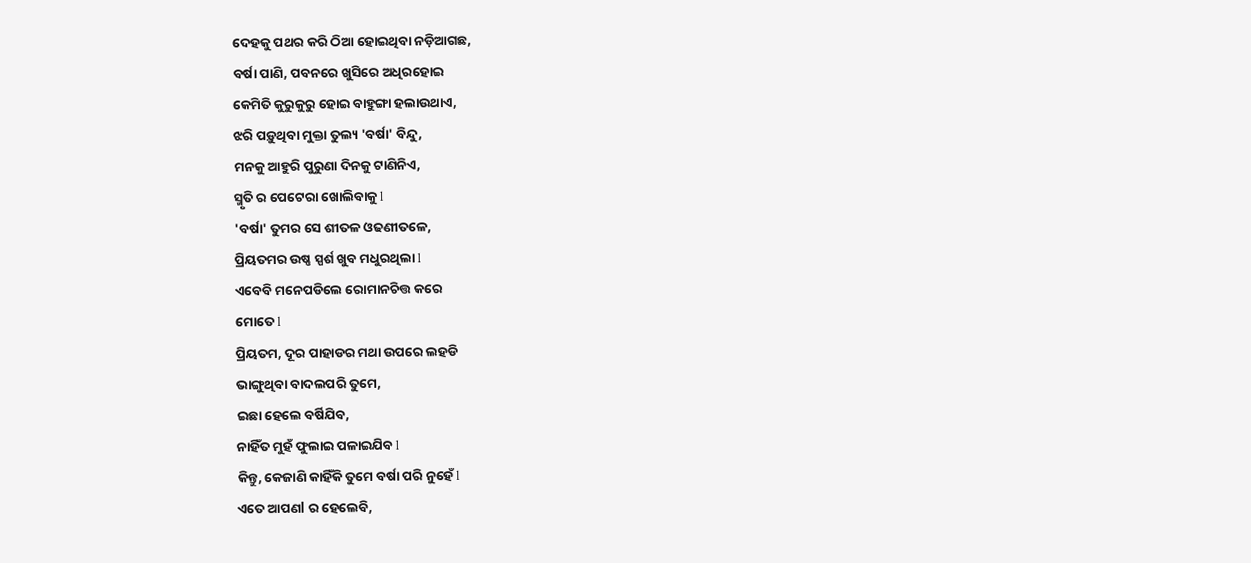ଦେହକୁ ପଥର କରି ଠିଆ ହୋଇଥିବା ନଡ଼ିଆଗଛ,
ବର୍ଷା ପାଣି, ପବନରେ ଖୁସିରେ ଅଧିରହୋଇ
କେମିତି କୁରୁକୁରୁ ହୋଇ ବାହୁଙ୍ଗା ହଲାଉଥାଏ,
ଝରି ପଡ଼ୁଥିବା ମୁକ୍ତା ତୁଲ୍ୟ 'ବର୍ଷା' ବିନ୍ଦୁ,
ମନକୁ ଆହୁରି ପୁରୁଣା ଦିନକୁ ଟାଣିନିଏ,
ସ୍ମୃତି ର ପେଟେରା ଖୋଲିବାକୁ l
'ବର୍ଷା' ତୁମର ସେ ଶୀତଳ ଓଢଣୀତଳେ,
ପ୍ରିୟତମର ଉଷ୍ଣ ସ୍ପର୍ଶ ଖୁବ ମଧୁରଥିଲା l
ଏବେବି ମନେପଡିଲେ ରୋମାନଚିତ୍ତ କରେ
ମୋତେ l
ପ୍ରିୟତମ, ଦୂର ପାହାଡର ମଥା ଉପରେ ଲହଡି
ଭାଙ୍ଗୁଥିବା ବାଦଲପରି ତୁମେ,
ଇଛା ହେଲେ ବର୍ଷିଯିବ,
ନାହିଁତ ମୁହଁ ଫୁଲାଇ ପଳାଇଯିବ l
କିନ୍ତୁ, କେଜାଣି କାହିଁକି ତୁମେ ବର୍ଷା ପରି ନୁହେଁ l
ଏତେ ଆପଣl ର ହେଲେବି,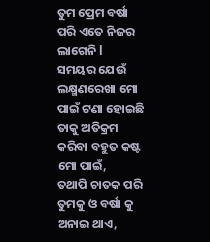ତୁମ ପ୍ରେମ ବର୍ଷା ପରି ଏତେ ନିଜର ଲାଗେନି l
ସମୟର ଯେଉଁ ଲକ୍ଷ୍ମଣରେଖା ମୋ ପାଇଁ ଟଣା ହୋଇଛି ତାକୁ ଅତିକ୍ରମ କରିବା ବହୁତ କଷ୍ଟ ମୋ ପାଇଁ,
ତଥାପି ଚାତକ ପରି ତୁମକୁ ଓ ବର୍ଷା କୁ ଅନାଇ ଥାଏ,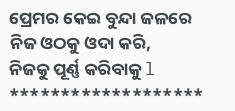ପ୍ରେମର କେଇ ବୁନ୍ଦା ଜଳରେ ନିଜ ଓଠକୁ ଓଦା କରି,
ନିଜକୁ ପୂର୍ଣ୍ଣ କରିବାକୁ l
*******************